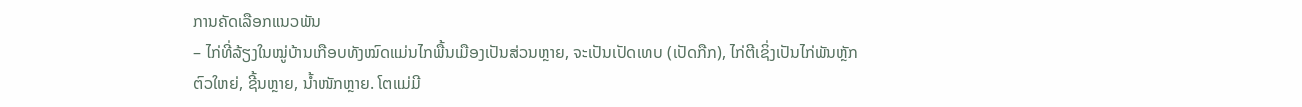ການຄັດເລືອກແນວພັນ
– ໄກ່ທີ່ລ້ຽງໃນໝູ່ບ້ານເກືອບທັງໝົດແມ່ນໄກພື້ນເມືອງເປັນສ່ວນຫຼາຍ, ຈະເປັນເປັດເທບ (ເປັດກືກ), ໄກ່ຕີເຊິ່ງເປັນໄກ່ພັນຫຼັກຕົວໃຫຍ່, ຊີ້ນຫຼາຍ, ນໍ້າໜັກຫຼາຍ. ໂຕແມ່ມີ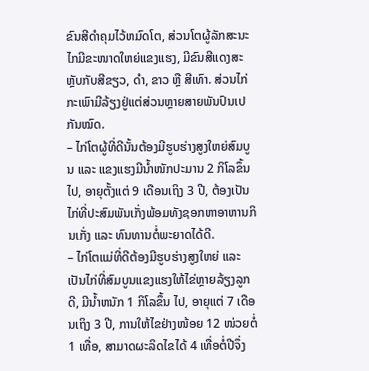ຂົນສີດໍາຄຸມໄວ້ຫມົດໂຕ, ສ່ວນໂຕຜູ້ລັກສະນະໄກມີຂະໜາດໃຫຍ່ແຂງແຮງ, ມີຂົນສີແດງສະຫຼັບກັບສີຂຽວ, ດໍາ, ຂາວ ຫຼື ສີເທົາ. ສ່ວນໄກ່ກະເພົາມີລ້ຽງຢູ່ແຕ່ສ່ວນຫຼາຍສາຍພັນປົນເປກັນໝົດ.
– ໄກ່ໂຕຜູ້ທີ່ດີນັ້ນຕ້ອງມີຮູບຮ່າງສູງໃຫຍ່ສົມບູນ ແລະ ແຂງແຮງມີນໍ້າໜັກປະມານ 2 ກິໂລຂຶ້ນໄປ, ອາຍຸຕັ້ງແຕ່ 9 ເດືອນເຖິງ 3 ປີ, ຕ້ອງເປັນໄກ່ທີ່ປະສົມພັນເກັ່ງພ້ອມທັງຊອກຫາອາຫານກິນເກັ່ງ ແລະ ທົນທານຕໍ່ພະຍາດໄດ້ດີ.
– ໄກ່ໂຕແມ່ທີ່ດີຕ້ອງມີຮູບຮ່າງສູງໃຫຍ່ ແລະ ເປັນໄກ່ທີ່ສົມບູນແຂງແຮງໃຫ້ໄຂ່ຫຼາຍລ້ຽງລູກດີ, ມີນໍ້າຫນັກ 1 ກິໂລຂຶ້ນ ໄປ, ອາຍຸແຕ່ 7 ເດືອນເຖິງ 3 ປີ, ການໃຫ້ໄຂຢ່າງໜ້ອຍ 12 ໜ່ວຍຕໍ່ 1 ເທື່ອ, ສາມາດຜະລິດໄຂໄດ້ 4 ເທື່ອຕໍ່ປີຈຶ່ງ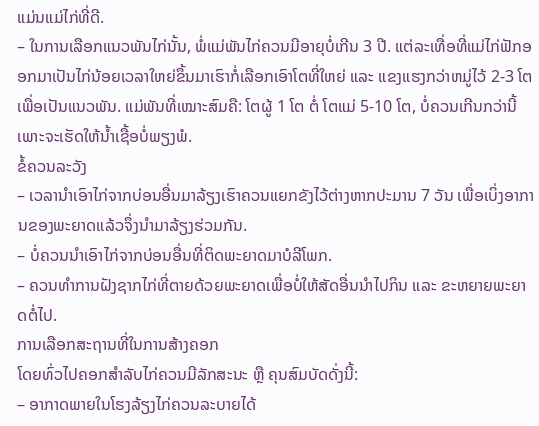ແມ່ນແມ່ໄກ່ທີ່ດີ.
– ໃນການເລືອກແນວພັນໄກ່ນັ້ນ, ພໍ່ແມ່ພັນໄກ່ຄວນມີອາຍຸບໍ່ເກີນ 3 ປີ. ແຕ່ລະເທື່ອທີ່ແມ່ໄກ່ຟັກອອກມາເປັນໄກ່ນ້ອຍເວລາໃຫຍ່ຂຶ້ນມາເຮົາກໍ່ເລືອກເອົາໂຕທີ່ໃຫຍ່ ແລະ ແຂງແຮງກວ່າຫມູ່ໄວ້ 2-3 ໂຕເພື່ອເປັນແນວພັນ. ແມ່ພັນທີ່ເໝາະສົມຄື: ໂຕຜູ້ 1 ໂຕ ຕໍ່ ໂຕແມ່ 5-10 ໂຕ, ບໍ່ຄວນເກີນກວ່ານີ້ເພາະຈະເຮັດໃຫ້ນ້ຳເຊື້ອບໍ່ພຽງພໍ.
ຂໍ້ຄວນລະວັງ
– ເວລານໍາເອົາໄກ່ຈາກບ່ອນອື່ນມາລ້ຽງເຮົາຄວນແຍກຂັງໄວ້ຕ່າງຫາກປະມານ 7 ວັນ ເພື່ອເບິ່ງອາການຂອງພະຍາດແລ້ວຈຶ່ງນໍາມາລ້ຽງຮ່ວມກັນ.
– ບໍ່ຄວນນໍາເອົາໄກ່ຈາກບ່ອນອື່ນທີ່ຕິດພະຍາດມາບໍລີໂພກ.
– ຄວນທໍາການຝັງຊາກໄກ່ທີ່ຕາຍດ້ວຍພະຍາດເພື່ອບໍ່ໃຫ້ສັດອື່ນນໍາໄປກິນ ແລະ ຂະຫຍາຍພະຍາດຕໍ່ໄປ.
ການເລືອກສະຖານທີ່ໃນການສ້າງຄອກ
ໂດຍທົ່ວໄປຄອກສໍາລັບໄກ່ຄວນມີລັກສະນະ ຫຼື ຄຸນສົມບັດດັ່ງນີ້:
– ອາກາດພາຍໃນໂຮງລ້ຽງໄກ່ຄວນລະບາຍໄດ້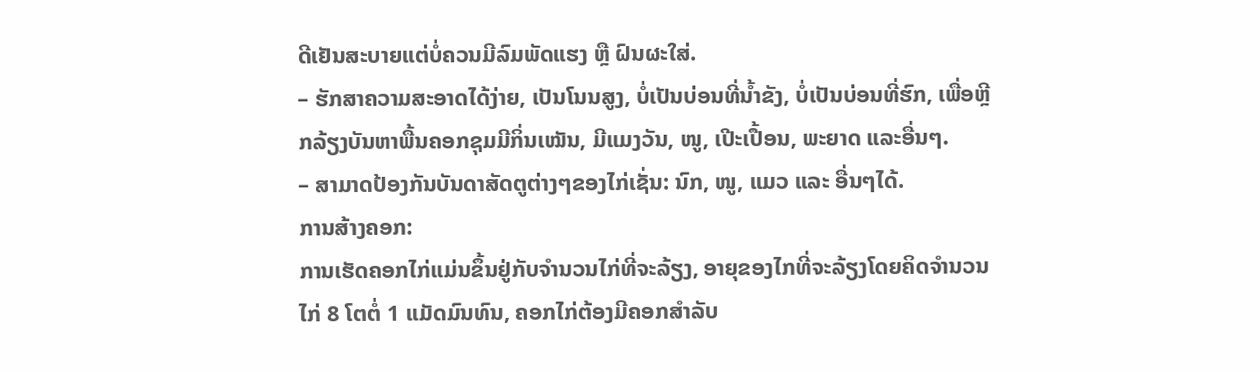ດີເຢັນສະບາຍແຕ່ບໍ່ຄວນມີລົມພັດແຮງ ຫຼື ຝົນຜະໃສ່.
– ຮັກສາຄວາມສະອາດໄດ້ງ່າຍ, ເປັນໂນນສູງ, ບໍ່ເປັນບ່ອນທີ່ນໍ້າຂັງ, ບໍ່ເປັນບ່ອນທີ່ຮົກ, ເພື່ອຫຼີກລ້ຽງບັນຫາພື້ນຄອກຊຸມມີກິ່ນເໝັນ, ມີແມງວັນ, ໜູ, ເປີະເປື້ອນ, ພະຍາດ ແລະອື່ນໆ.
– ສາມາດປ້ອງກັນບັນດາສັດຕູຕ່າງໆຂອງໄກ່ເຊັ່ນ: ນົກ, ໜູ, ແມວ ແລະ ອື່ນໆໄດ້.
ການສ້າງຄອກ:
ການເຮັດຄອກໄກ່ແມ່ນຂຶ້ນຢູ່ກັບຈໍານວນໄກ່ທີ່ຈະລ້ຽງ, ອາຍຸຂອງໄກທີ່ຈະລ້ຽງໂດຍຄິດຈໍານວນໄກ່ 8 ໂຕຕໍ່ 1 ແມັດມົນທົນ, ຄອກໄກ່ຕ້ອງມີຄອກສໍາລັບ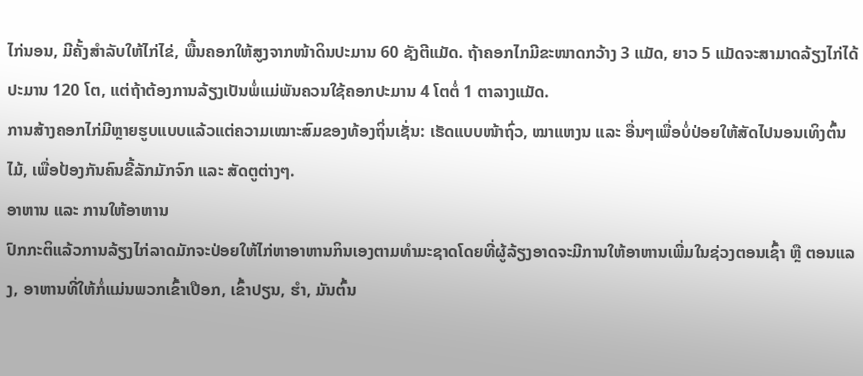ໄກ່ນອນ, ມີຄັ້ງສໍາລັບໃຫ້ໄກ່ໄຂ່, ພື້ນຄອກໃຫ້ສູງຈາກໜ້າດິນປະມານ 60 ຊັງຕີແມັດ. ຖ້າຄອກໄກມີຂະໜາດກວ້າງ 3 ແມັດ, ຍາວ 5 ແມັດຈະສາມາດລ້ຽງໄກ່ໄດ້ປະມານ 120 ໂຕ, ແຕ່ຖ້າຕ້ອງການລ້ຽງເປັນພໍ່ແມ່ພັນຄວນໃຊ້ຄອກປະມານ 4 ໂຕຕໍ່ 1 ຕາລາງແມັດ.
ການສ້າງຄອກໄກ່ມີຫຼາຍຮູບແບບແລ້ວແຕ່ຄວາມເໝາະສົມຂອງທ້ອງຖິ່ນເຊັ່ນ: ເຮັດແບບໜ້າຖົ່ວ, ໝາແຫງນ ແລະ ອື່ນໆເພື່ອບໍ່ປ່ອຍໃຫ້ສັດໄປນອນເທິງຕົ້ນໄມ້, ເພື່ອປ້ອງກັນຄົນຂີ້ລັກມັກຈົກ ແລະ ສັດຕູຕ່າງໆ.
ອາຫານ ແລະ ການໃຫ້ອາຫານ
ປົກກະຕິແລ້ວການລ້ຽງໄກ່ລາດມັກຈະປ່ອຍໃຫ້ໄກ່ຫາອາຫານກິນເອງຕາມທໍາມະຊາດໂດຍທີ່ຜູ້ລ້ຽງອາດຈະມີການໃຫ້ອາຫານເພີ່ມໃນຊ່ວງຕອນເຊົ້າ ຫຼື ຕອນແລງ, ອາຫານທີ່ໃຫ້ກໍ່ແມ່ນພວກເຂົ້າເປືອກ, ເຂົ້າປຽນ, ຮໍາ, ມັນຕົ້ນ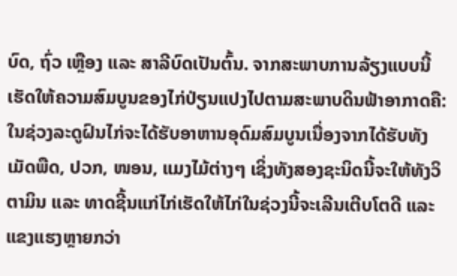ບົດ, ຖົ່ວ ເຫຼືອງ ແລະ ສາລີບົດເປັນຕົ້ນ. ຈາກສະພາບການລ້ຽງແບບນີ້ເຮັດໃຫ້ຄວາມສົມບູນຂອງໄກ່ປ່ຽນແປງໄປຕາມສະພາບດິນຟ້າອາກາດຄື: ໃນຊ່ວງລະດູຝົນໄກ່ຈະໄດ້ຮັບອາຫານອຸດົມສົມບູນເນື່ອງຈາກໄດ້ຮັບທັງເມັດພືດ, ປວກ, ໜອນ, ແມງໄມ້ຕ່າງໆ ເຊິ່ງທັງສອງຊະນິດນີ້ຈະໃຫ້ທັງວິຕາມິນ ແລະ ທາດຊີ້ນແກ່ໄກ່ເຮັດໃຫ້ໄກ່ໃນຊ່ວງນີ້ຈະເລີນເຕີບໂຕດີ ແລະ ແຂງແຮງຫຼາຍກວ່າ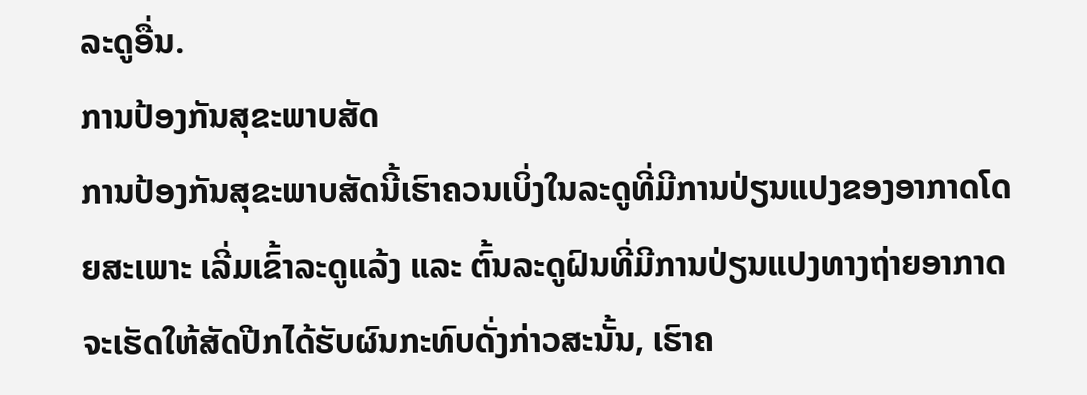ລະດູອື່ນ.
ການປ້ອງກັນສຸຂະພາບສັດ
ການປ້ອງກັນສຸຂະພາບສັດນີ້ເຮົາຄວນເບິ່ງໃນລະດູທີ່ມີການປ່ຽນແປງຂອງອາກາດໂດຍສະເພາະ ເລີ່ມເຂົ້າລະດູແລ້ງ ແລະ ຕົ້ນລະດູຝົນທີ່ມີການປ່ຽນແປງທາງຖ່າຍອາກາດຈະເຮັດໃຫ້ສັດປີກໄດ້ຮັບຜົນກະທົບດັ່ງກ່າວສະນັ້ນ, ເຮົາຄ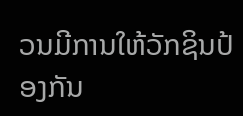ວນມີການໃຫ້ວັກຊິນປ້ອງກັນ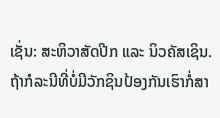ເຊັ່ນ: ສະຫິວາສັດປີກ ແລະ ນິວຄັສເຊິນ. ຖ້າກໍລະນີທີ່ບໍ່ມີວັກຊິນປ້ອງກັນເຮົາກໍ່ສາ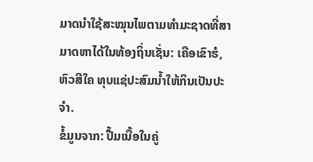ມາດນໍາໃຊ້ສະໝຸນໄພຕາມທໍາມະຊາດທີ່ສາມາດຫາໄດ້ໃນທ້ອງຖິ່ນເຊັ່ນ: ເຄືອເຂົາຮໍ, ຫົວສີໃຄ ທຸບແຊ່ປະສົມນໍ້າໃຫ້ກິນເປັນປະຈໍາ.
ຂໍ້ມູນຈາກ: ປື້ມເນື້ອໃນຄູ່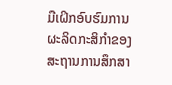ມືເຝິກອົບຮົມການຜະລິດກະສິກໍາຂອງສະຖານການສຶກສາ